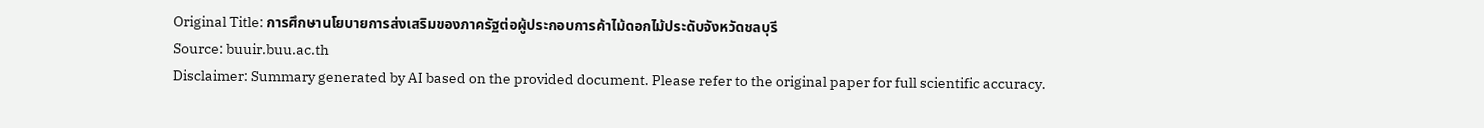Original Title: การศึกษานโยบายการส่งเสริมของภาครัฐต่อผู้ประกอบการค้าไม้ดอกไม้ประดับจังหวัดชลบุรี
Source: buuir.buu.ac.th
Disclaimer: Summary generated by AI based on the provided document. Please refer to the original paper for full scientific accuracy.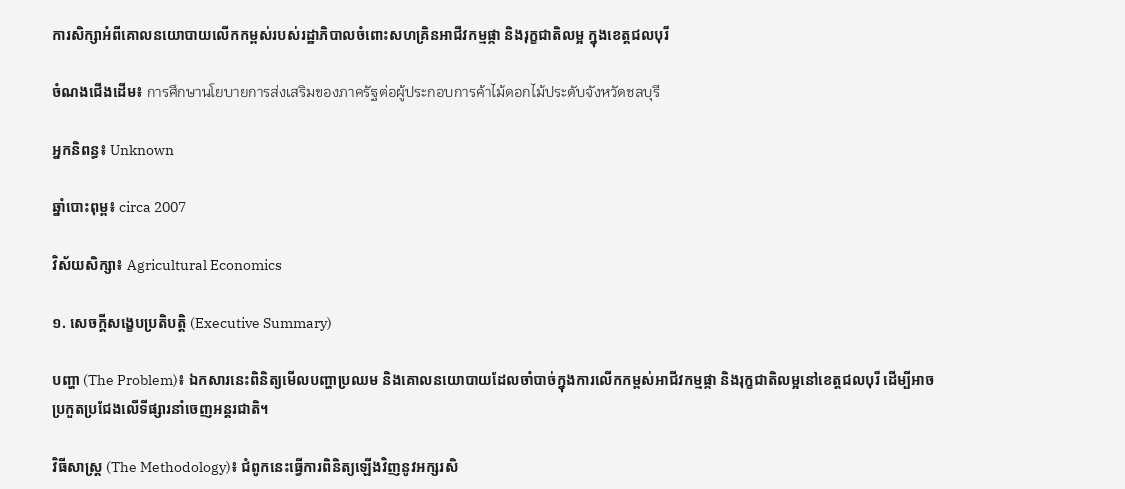ការសិក្សាអំពីគោលនយោបាយលើកកម្ពស់របស់រដ្ឋាភិបាលចំពោះសហគ្រិនអាជីវកម្មផ្កា និងរុក្ខជាតិលម្អ ក្នុងខេត្តជលបុរី

ចំណងជើងដើម៖ การศึกษานโยบายการส่งเสริมของภาครัฐต่อผู้ประกอบการค้าไม้ดอกไม้ประดับจังหวัดชลบุรี

អ្នកនិពន្ធ៖ Unknown

ឆ្នាំបោះពុម្ព៖ circa 2007

វិស័យសិក្សា៖ Agricultural Economics

១. សេចក្តីសង្ខេបប្រតិបត្តិ (Executive Summary)

បញ្ហា (The Problem)៖ ឯកសារនេះពិនិត្យមើលបញ្ហាប្រឈម និងគោលនយោបាយដែលចាំបាច់ក្នុងការលើកកម្ពស់អាជីវកម្មផ្កា និងរុក្ខជាតិលម្អនៅខេត្តជលបុរី ដើម្បីអាចប្រកួតប្រជែងលើទីផ្សារនាំចេញអន្តរជាតិ។

វិធីសាស្ត្រ (The Methodology)៖ ជំពូកនេះធ្វើការពិនិត្យឡើងវិញនូវអក្សរសិ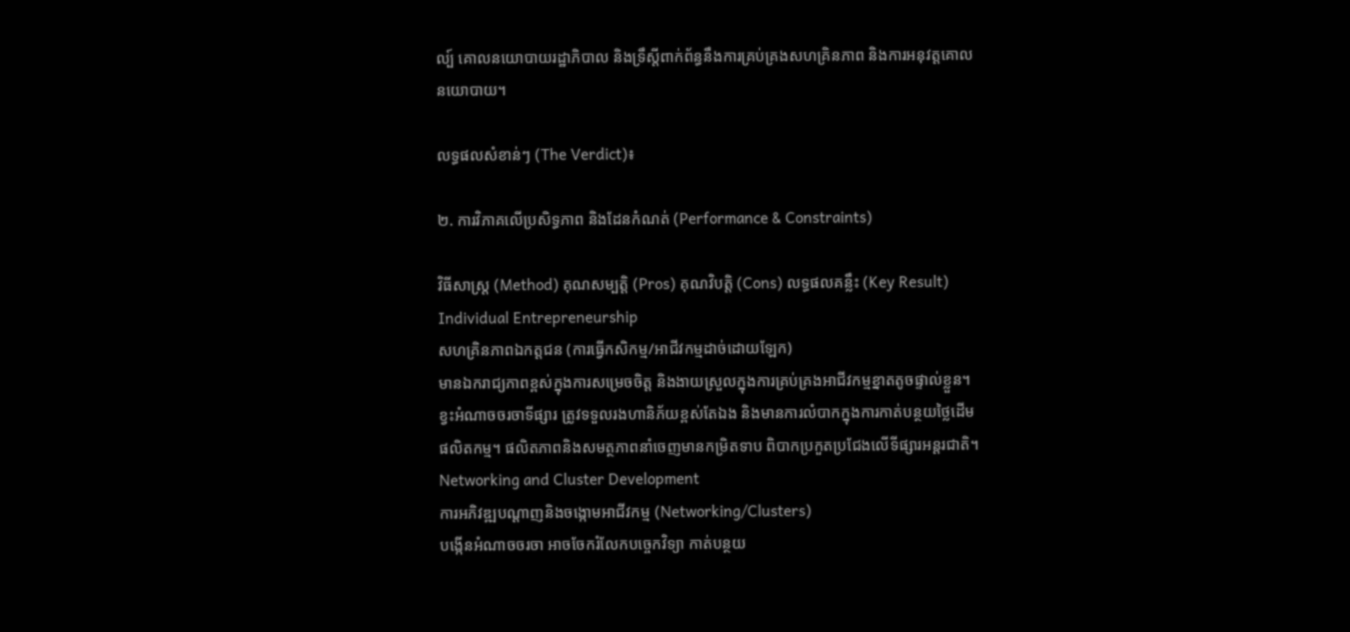ល្ប៍ គោលនយោបាយរដ្ឋាភិបាល និងទ្រឹស្តីពាក់ព័ន្ធនឹងការគ្រប់គ្រងសហគ្រិនភាព និងការអនុវត្តគោលនយោបាយ។

លទ្ធផលសំខាន់ៗ (The Verdict)៖

២. ការវិភាគលើប្រសិទ្ធភាព និងដែនកំណត់ (Performance & Constraints)

វិធីសាស្ត្រ (Method) គុណសម្បត្តិ (Pros) គុណវិបត្តិ (Cons) លទ្ធផលគន្លឹះ (Key Result)
Individual Entrepreneurship
សហគ្រិនភាពឯកត្តជន (ការធ្វើកសិកម្ម/អាជីវកម្មដាច់ដោយឡែក)
មានឯករាជ្យភាពខ្ពស់ក្នុងការសម្រេចចិត្ត និងងាយស្រួលក្នុងការគ្រប់គ្រងអាជីវកម្មខ្នាតតូចផ្ទាល់ខ្លួន។ ខ្វះអំណាចចរចាទីផ្សារ ត្រូវទទួលរងហានិភ័យខ្ពស់តែឯង និងមានការលំបាកក្នុងការកាត់បន្ថយថ្លៃដើមផលិតកម្ម។ ផលិតភាពនិងសមត្ថភាពនាំចេញមានកម្រិតទាប ពិបាកប្រកួតប្រជែងលើទីផ្សារអន្តរជាតិ។
Networking and Cluster Development
ការអភិវឌ្ឍបណ្តាញនិងចង្កោមអាជីវកម្ម (Networking/Clusters)
បង្កើនអំណាចចរចា អាចចែករំលែកបច្ចេកវិទ្យា កាត់បន្ថយ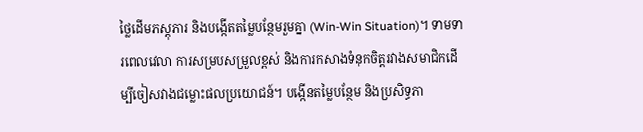ថ្លៃដើមភស្តុភារ និងបង្កើតតម្លៃបន្ថែមរួមគ្នា (Win-Win Situation)។ ទាមទារពេលវេលា ការសម្របសម្រួលខ្ពស់ និងការកសាងទំនុកចិត្តរវាងសមាជិកដើម្បីចៀសវាងជម្លោះផលប្រយោជន៍។ បង្កើនតម្លៃបន្ថែម និងប្រសិទ្ធភា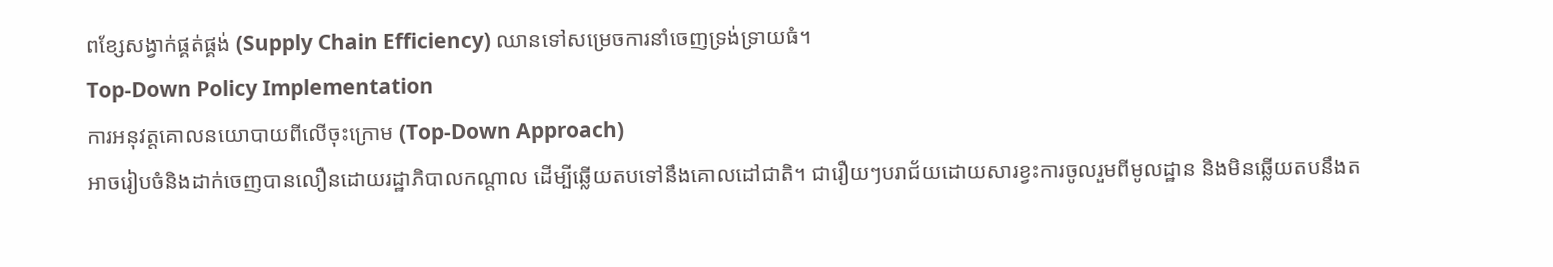ពខ្សែសង្វាក់ផ្គត់ផ្គង់ (Supply Chain Efficiency) ឈានទៅសម្រេចការនាំចេញទ្រង់ទ្រាយធំ។
Top-Down Policy Implementation
ការអនុវត្តគោលនយោបាយពីលើចុះក្រោម (Top-Down Approach)
អាចរៀបចំនិងដាក់ចេញបានលឿនដោយរដ្ឋាភិបាលកណ្តាល ដើម្បីឆ្លើយតបទៅនឹងគោលដៅជាតិ។ ជារឿយៗបរាជ័យដោយសារខ្វះការចូលរួមពីមូលដ្ឋាន និងមិនឆ្លើយតបនឹងត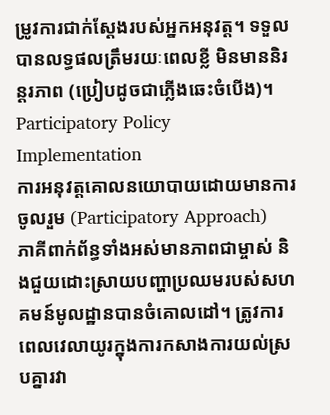ម្រូវការជាក់ស្តែងរបស់អ្នកអនុវត្ត។ ទទួលបានលទ្ធផលត្រឹមរយៈពេលខ្លី មិនមាននិរន្តរភាព (ប្រៀបដូចជាភ្លើងឆេះចំបើង)។
Participatory Policy Implementation
ការអនុវត្តគោលនយោបាយដោយមានការចូលរួម (Participatory Approach)
ភាគីពាក់ព័ន្ធទាំងអស់មានភាពជាម្ចាស់ និងជួយដោះស្រាយបញ្ហាប្រឈមរបស់សហគមន៍មូលដ្ឋានបានចំគោលដៅ។ ត្រូវការពេលវេលាយូរក្នុងការកសាងការយល់ស្របគ្នារវា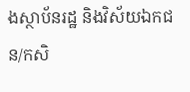ងស្ថាប័នរដ្ឋ និងវិស័យឯកជន/កសិ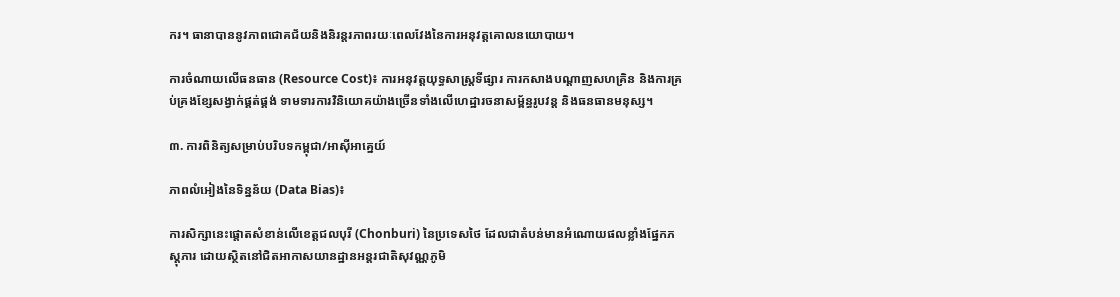ករ។ ធានាបាននូវភាពជោគជ័យនិងនិរន្តរភាពរយៈពេលវែងនៃការអនុវត្តគោលនយោបាយ។

ការចំណាយលើធនធាន (Resource Cost)៖ ការអនុវត្តយុទ្ធសាស្រ្តទីផ្សារ ការកសាងបណ្តាញសហគ្រិន និងការគ្រប់គ្រងខ្សែសង្វាក់ផ្គត់ផ្គង់ ទាមទារការវិនិយោគយ៉ាងច្រើនទាំងលើហេដ្ឋារចនាសម្ព័ន្ធរូបវន្ត និងធនធានមនុស្ស។

៣. ការពិនិត្យសម្រាប់បរិបទកម្ពុជា/អាស៊ីអាគ្នេយ៍

ភាពលំអៀងនៃទិន្នន័យ (Data Bias)៖

ការសិក្សានេះផ្តោតសំខាន់លើខេត្តជលបុរី (Chonburi) នៃប្រទេសថៃ ដែលជាតំបន់មានអំណោយផលខ្លាំងផ្នែកភស្តុភារ ដោយស្ថិតនៅជិតអាកាសយានដ្ឋានអន្តរជាតិសុវណ្ណភូមិ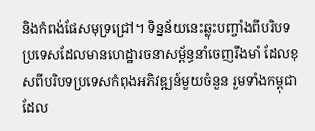និងកំពង់ផែសមុទ្រជ្រៅ។ ទិន្នន័យនេះឆ្លុះបញ្ចាំងពីបរិបទប្រទេសដែលមានហេដ្ឋារចនាសម្ព័ន្ធនាំចេញរឹងមាំ ដែលខុសពីបរិបទប្រទេសកំពុងអភិវឌ្ឍន៍មួយចំនួន រួមទាំងកម្ពុជា ដែល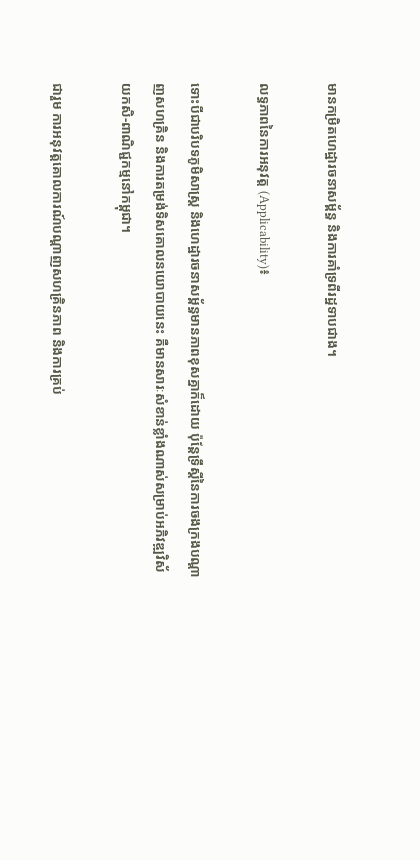មានកម្រិតហេដ្ឋារចនាសម្ព័ន្ធ និងការគាំទ្រពីរដ្ឋទាបជាង។

លទ្ធភាពនៃការអនុវត្ត (Applicability)៖

ទោះបីជាបរិបទភូមិសាស្ត្រ និងហេដ្ឋារចនាសម្ព័ន្ធមានភាពខុសគ្នាក៏ដោយ ប៉ុន្តែទ្រឹស្តីនៃការចងក្រងបណ្តាញសហគ្រិន និងការតម្រង់ទិសគោលនយោបាយនេះ គឺមានសារៈសំខាន់ខ្លាំងណាស់សម្រាប់អភិវឌ្ឍវិស័យកសិ-ពាណិជ្ជកម្មនៅកម្ពុជា។

ជារួម ការអនុវត្តគោលការណ៍បណ្តាញសហគ្រិនភាព និងការគ្រប់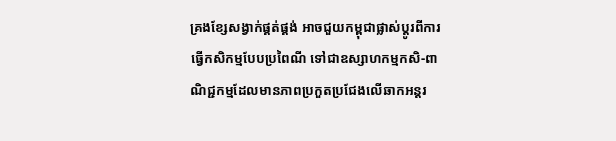គ្រងខ្សែសង្វាក់ផ្គត់ផ្គង់ អាចជួយកម្ពុជាផ្លាស់ប្តូរពីការធ្វើកសិកម្មបែបប្រពៃណី ទៅជាឧស្សាហកម្មកសិ-ពាណិជ្ជកម្មដែលមានភាពប្រកួតប្រជែងលើឆាកអន្តរ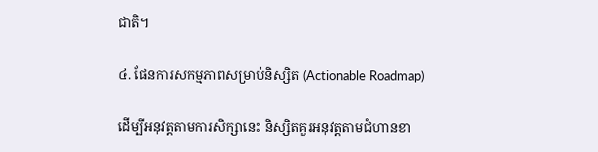ជាតិ។

៤. ផែនការសកម្មភាពសម្រាប់និស្សិត (Actionable Roadmap)

ដើម្បីអនុវត្តតាមការសិក្សានេះ និស្សិតគួរអនុវត្តតាមជំហានខា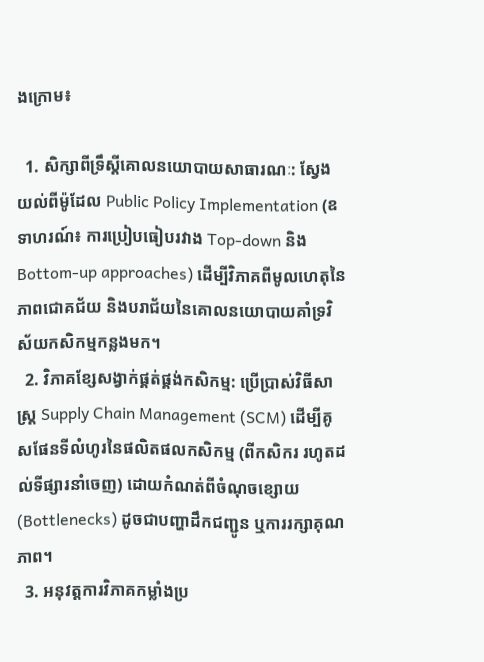ងក្រោម៖

  1. សិក្សាពីទ្រឹស្តីគោលនយោបាយសាធារណៈ: ស្វែងយល់ពីម៉ូដែល Public Policy Implementation (ឧទាហរណ៍៖ ការប្រៀបធៀបរវាង Top-down និង Bottom-up approaches) ដើម្បីវិភាគពីមូលហេតុនៃភាពជោគជ័យ និងបរាជ័យនៃគោលនយោបាយគាំទ្រវិស័យកសិកម្មកន្លងមក។
  2. វិភាគខ្សែសង្វាក់ផ្គត់ផ្គង់កសិកម្ម: ប្រើប្រាស់វិធីសាស្ត្រ Supply Chain Management (SCM) ដើម្បីគូសផែនទីលំហូរនៃផលិតផលកសិកម្ម (ពីកសិករ រហូតដល់ទីផ្សារនាំចេញ) ដោយកំណត់ពីចំណុចខ្សោយ (Bottlenecks) ដូចជាបញ្ហាដឹកជញ្ជូន ឬការរក្សាគុណភាព។
  3. អនុវត្តការវិភាគកម្លាំងប្រ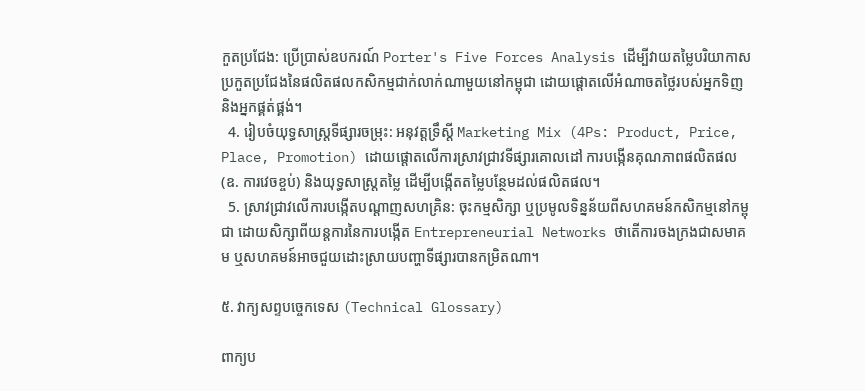កួតប្រជែង: ប្រើប្រាស់ឧបករណ៍ Porter's Five Forces Analysis ដើម្បីវាយតម្លៃបរិយាកាសប្រកួតប្រជែងនៃផលិតផលកសិកម្មជាក់លាក់ណាមួយនៅកម្ពុជា ដោយផ្តោតលើអំណាចតថ្លៃរបស់អ្នកទិញ និងអ្នកផ្គត់ផ្គង់។
  4. រៀបចំយុទ្ធសាស្រ្តទីផ្សារចម្រុះ: អនុវត្តទ្រឹស្តី Marketing Mix (4Ps: Product, Price, Place, Promotion) ដោយផ្តោតលើការស្រាវជ្រាវទីផ្សារគោលដៅ ការបង្កើនគុណភាពផលិតផល (ឧ. ការវេចខ្ចប់) និងយុទ្ធសាស្រ្តតម្លៃ ដើម្បីបង្កើតតម្លៃបន្ថែមដល់ផលិតផល។
  5. ស្រាវជ្រាវលើការបង្កើតបណ្តាញសហគ្រិន: ចុះកម្មសិក្សា ឬប្រមូលទិន្នន័យពីសហគមន៍កសិកម្មនៅកម្ពុជា ដោយសិក្សាពីយន្តការនៃការបង្កើត Entrepreneurial Networks ថាតើការចងក្រងជាសមាគម ឬសហគមន៍អាចជួយដោះស្រាយបញ្ហាទីផ្សារបានកម្រិតណា។

៥. វាក្យសព្ទបច្ចេកទេស (Technical Glossary)

ពាក្យប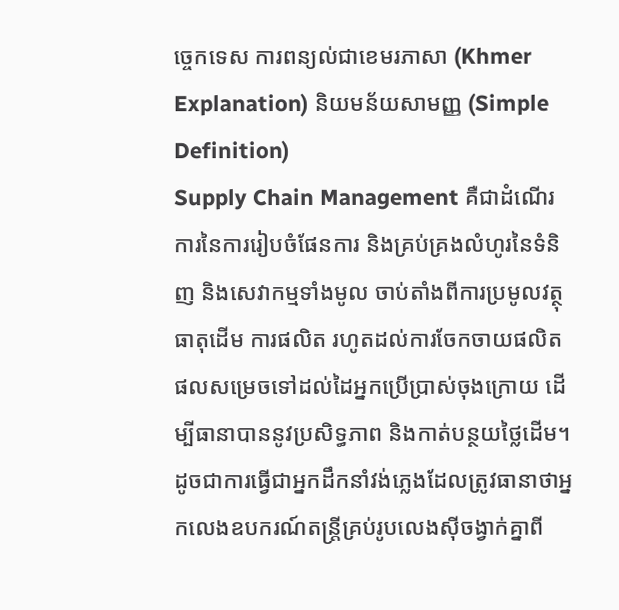ច្ចេកទេស ការពន្យល់ជាខេមរភាសា (Khmer Explanation) និយមន័យសាមញ្ញ (Simple Definition)
Supply Chain Management គឺជាដំណើរការនៃការរៀបចំផែនការ និងគ្រប់គ្រងលំហូរនៃទំនិញ និងសេវាកម្មទាំងមូល ចាប់តាំងពីការប្រមូលវត្ថុធាតុដើម ការផលិត រហូតដល់ការចែកចាយផលិតផលសម្រេចទៅដល់ដៃអ្នកប្រើប្រាស់ចុងក្រោយ ដើម្បីធានាបាននូវប្រសិទ្ធភាព និងកាត់បន្ថយថ្លៃដើម។ ដូចជាការធ្វើជាអ្នកដឹកនាំវង់ភ្លេងដែលត្រូវធានាថាអ្នកលេងឧបករណ៍តន្ត្រីគ្រប់រូបលេងស៊ីចង្វាក់គ្នាពី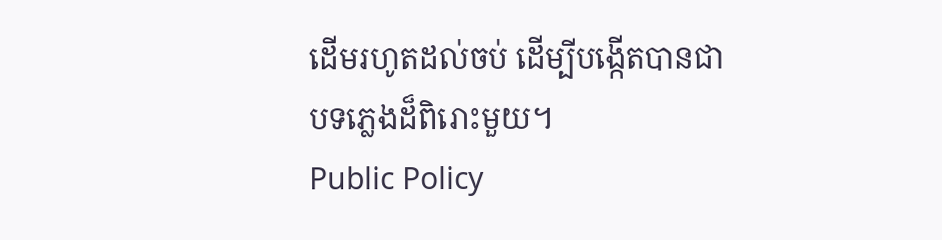ដើមរហូតដល់ចប់ ដើម្បីបង្កើតបានជាបទភ្លេងដ៏ពិរោះមួយ។
Public Policy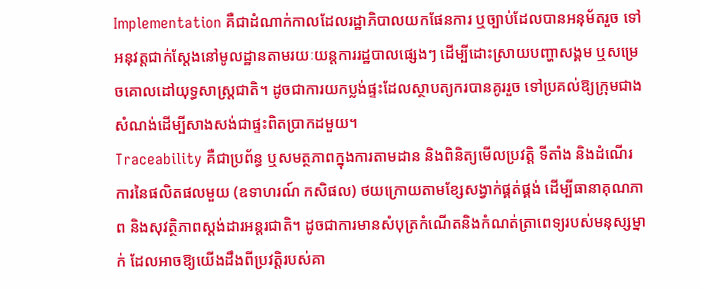Implementation គឺជាដំណាក់កាលដែលរដ្ឋាភិបាលយកផែនការ ឬច្បាប់ដែលបានអនុម័តរួច ទៅអនុវត្តជាក់ស្តែងនៅមូលដ្ឋានតាមរយៈយន្តការរដ្ឋបាលផ្សេងៗ ដើម្បីដោះស្រាយបញ្ហាសង្គម ឬសម្រេចគោលដៅយុទ្ធសាស្ត្រជាតិ។ ដូចជាការយកប្លង់ផ្ទះដែលស្ថាបត្យករបានគូររួច ទៅប្រគល់ឱ្យក្រុមជាងសំណង់ដើម្បីសាងសង់ជាផ្ទះពិតប្រាកដមួយ។
Traceability គឺជាប្រព័ន្ធ ឬសមត្ថភាពក្នុងការតាមដាន និងពិនិត្យមើលប្រវត្តិ ទីតាំង និងដំណើរការនៃផលិតផលមួយ (ឧទាហរណ៍ កសិផល) ថយក្រោយតាមខ្សែសង្វាក់ផ្គត់ផ្គង់ ដើម្បីធានាគុណភាព និងសុវត្ថិភាពស្តង់ដារអន្តរជាតិ។ ដូចជាការមានសំបុត្រកំណើតនិងកំណត់ត្រាពេទ្យរបស់មនុស្សម្នាក់ ដែលអាចឱ្យយើងដឹងពីប្រវត្តិរបស់គា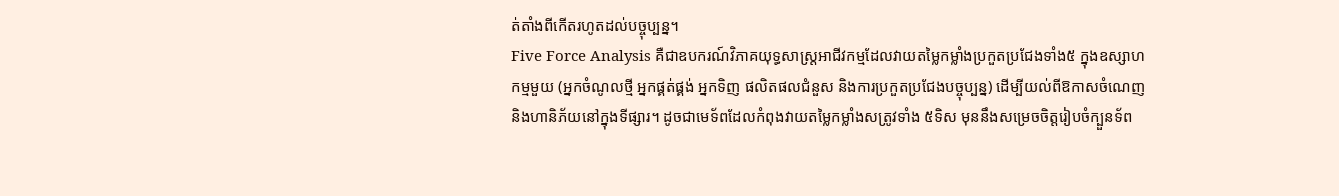ត់តាំងពីកើតរហូតដល់បច្ចុប្បន្ន។
Five Force Analysis គឺជាឧបករណ៍វិភាគយុទ្ធសាស្ត្រអាជីវកម្មដែលវាយតម្លៃកម្លាំងប្រកួតប្រជែងទាំង៥ ក្នុងឧស្សាហកម្មមួយ (អ្នកចំណូលថ្មី អ្នកផ្គត់ផ្គង់ អ្នកទិញ ផលិតផលជំនួស និងការប្រកួតប្រជែងបច្ចុប្បន្ន) ដើម្បីយល់ពីឱកាសចំណេញ និងហានិភ័យនៅក្នុងទីផ្សារ។ ដូចជាមេទ័ពដែលកំពុងវាយតម្លៃកម្លាំងសត្រូវទាំង ៥ទិស មុននឹងសម្រេចចិត្តរៀបចំក្បួនទ័ព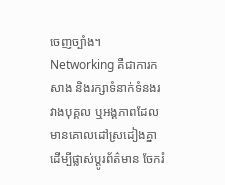ចេញច្បាំង។
Networking គឺជាការកសាង និងរក្សាទំនាក់ទំនងរវាងបុគ្គល ឬអង្គភាពដែលមានគោលដៅស្រដៀងគ្នា ដើម្បីផ្លាស់ប្តូរព័ត៌មាន ចែករំ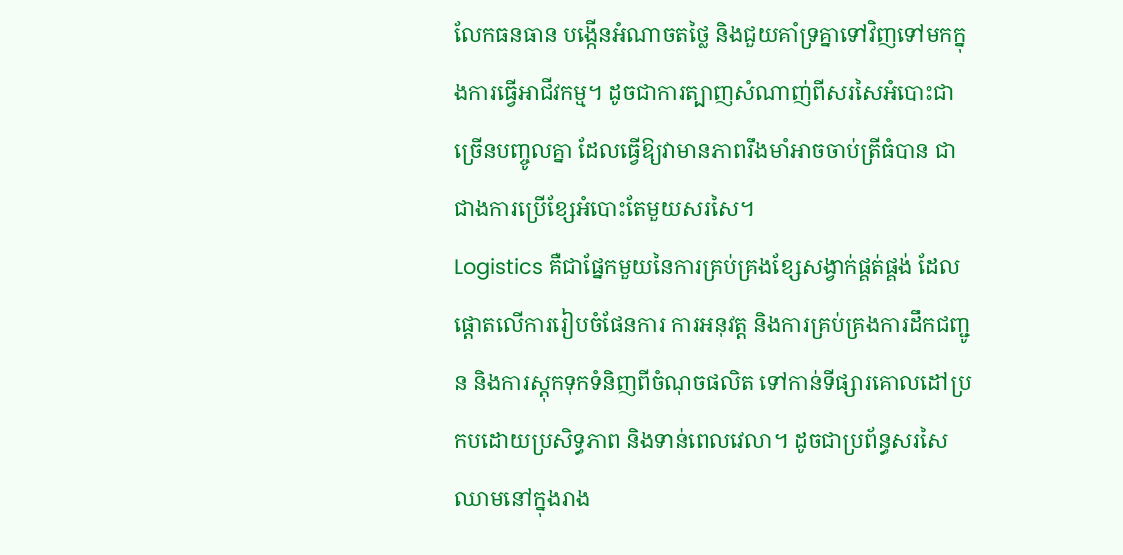លែកធនធាន បង្កើនអំណាចតថ្លៃ និងជួយគាំទ្រគ្នាទៅវិញទៅមកក្នុងការធ្វើអាជីវកម្ម។ ដូចជាការត្បាញសំណាញ់ពីសរសៃអំបោះជាច្រើនបញ្ចូលគ្នា ដែលធ្វើឱ្យវាមានភាពរឹងមាំអាចចាប់ត្រីធំបាន ជាជាងការប្រើខ្សែអំបោះតែមួយសរសៃ។
Logistics គឺជាផ្នែកមួយនៃការគ្រប់គ្រងខ្សែសង្វាក់ផ្គត់ផ្គង់ ដែលផ្តោតលើការរៀបចំផែនការ ការអនុវត្ត និងការគ្រប់គ្រងការដឹកជញ្ជូន និងការស្តុកទុកទំនិញពីចំណុចផលិត ទៅកាន់ទីផ្សារគោលដៅប្រកបដោយប្រសិទ្ធភាព និងទាន់ពេលវេលា។ ដូចជាប្រព័ន្ធសរសៃឈាមនៅក្នុងរាង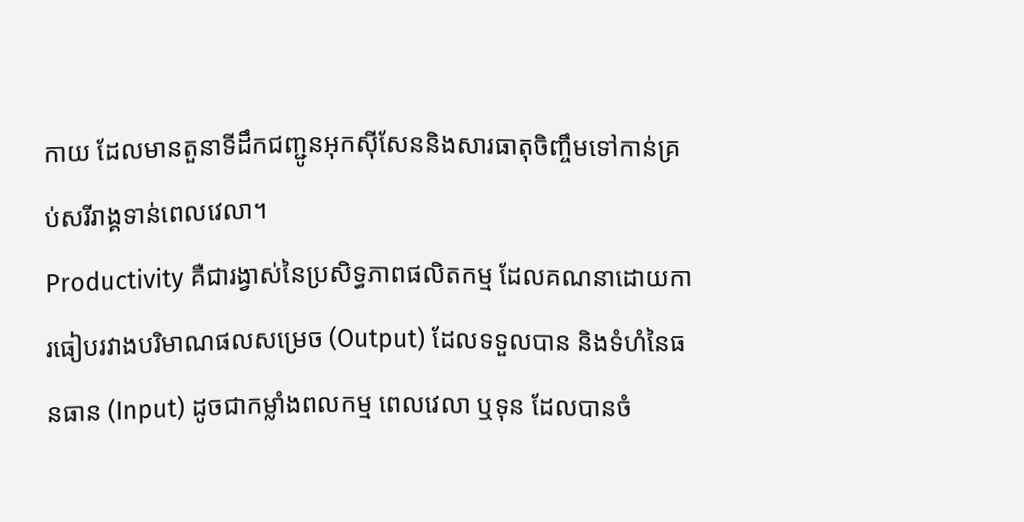កាយ ដែលមានតួនាទីដឹកជញ្ជូនអុកស៊ីសែននិងសារធាតុចិញ្ចឹមទៅកាន់គ្រប់សរីរាង្គទាន់ពេលវេលា។
Productivity គឺជារង្វាស់នៃប្រសិទ្ធភាពផលិតកម្ម ដែលគណនាដោយការធៀបរវាងបរិមាណផលសម្រេច (Output) ដែលទទួលបាន និងទំហំនៃធនធាន (Input) ដូចជាកម្លាំងពលកម្ម ពេលវេលា ឬទុន ដែលបានចំ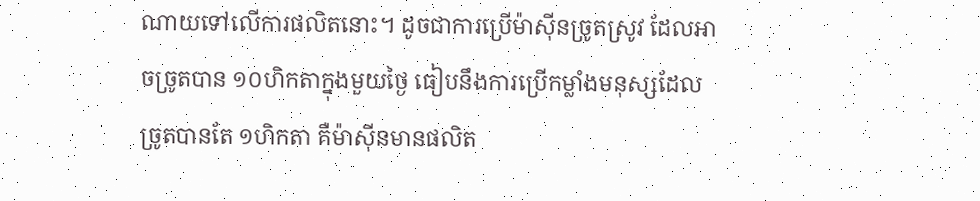ណាយទៅលើការផលិតនោះ។ ដូចជាការប្រើម៉ាស៊ីនច្រូតស្រូវ ដែលអាចច្រូតបាន ១០ហិកតាក្នុងមួយថ្ងៃ ធៀបនឹងការប្រើកម្លាំងមនុស្សដែលច្រូតបានតែ ១ហិកតា គឺម៉ាស៊ីនមានផលិត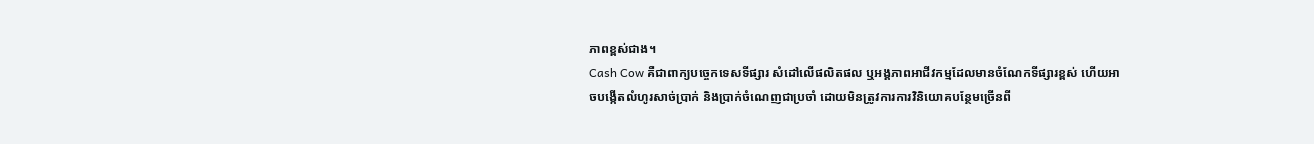ភាពខ្ពស់ជាង។
Cash Cow គឺជាពាក្យបច្ចេកទេសទីផ្សារ សំដៅលើផលិតផល ឬអង្គភាពអាជីវកម្មដែលមានចំណែកទីផ្សារខ្ពស់ ហើយអាចបង្កើតលំហូរសាច់ប្រាក់ និងប្រាក់ចំណេញជាប្រចាំ ដោយមិនត្រូវការការវិនិយោគបន្ថែមច្រើនពី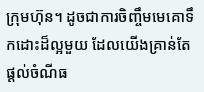ក្រុមហ៊ុន។ ដូចជាការចិញ្ចឹមមេគោទឹកដោះដ៏ល្អមួយ ដែលយើងគ្រាន់តែផ្តល់ចំណីធ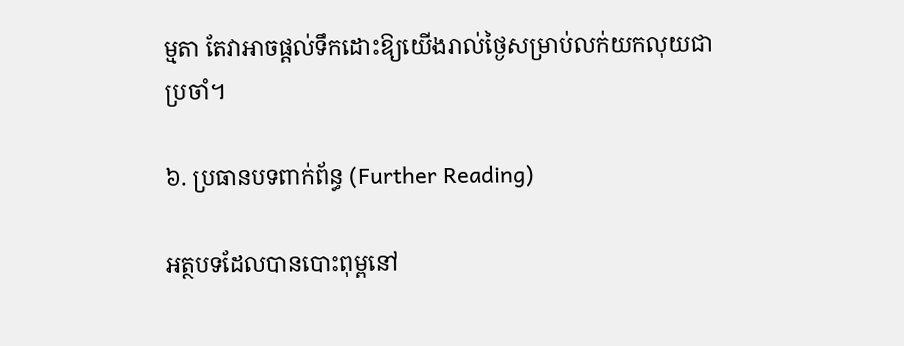ម្មតា តែវាអាចផ្តល់ទឹកដោះឱ្យយើងរាល់ថ្ងៃសម្រាប់លក់យកលុយជាប្រចាំ។

៦. ប្រធានបទពាក់ព័ន្ធ (Further Reading)

អត្ថបទដែលបានបោះពុម្ពនៅ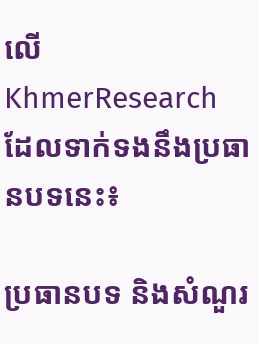លើ KhmerResearch ដែលទាក់ទងនឹងប្រធានបទនេះ៖

ប្រធានបទ និងសំណួរ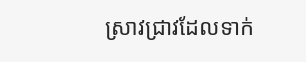ស្រាវជ្រាវដែលទាក់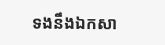ទងនឹងឯកសា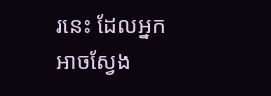រនេះ ដែលអ្នកអាចស្វែង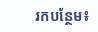រកបន្ថែម៖